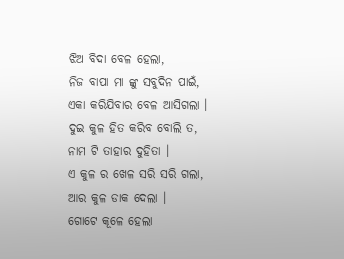ଝିଅ ବିଦା ବେଳ ହେଲା,
ନିଜ ବାପା ମା ଙ୍କୁ ସବୁଦିନ ପାଇଁ,
ଏକା କରିଯିବାର ବେଳ ଆସିଗଲା ।
ଦୁଇ କୁଳ ହିତ କରିବ ବୋଲି ତ,
ନାମ ଟି ତାହାର ଦୁହିତା ।
ଏ କୁଳ ର ଖେଳ ସରି ସରି ଗଲା,
ଆର କୁଳ ଡାକ ଦେଲା ।
ଗୋଟେ କୂଳେ ହେଲା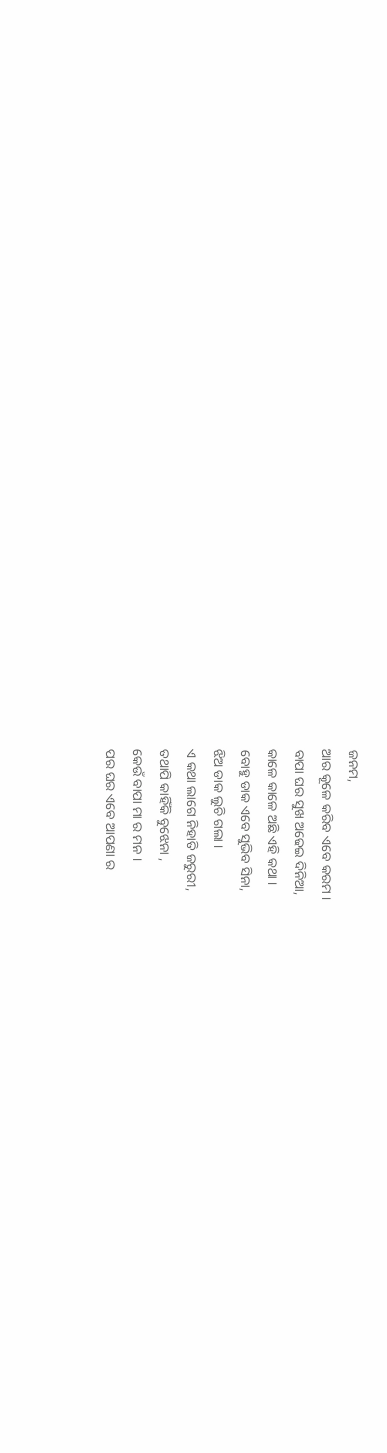ଜନମ,
ଆର କୂଳେ କରିବ ଏବେ କରମ ।
ବାପା ଘର ସୁଖ ଅଢେଇ ଦିନିଆ,
କାଳେ କାଳେ ଅଛି ଏହି କଥା ।
ବୋହୁ ଡାକ ଏବେ ସୁଭିବ ସିନା,
ଝିଅ ଡାକ ଲୁଚି ଗଲା ।
ଏ କଥା ଲାଗେ ନିହାତି ଜରୁରୀ,
ତଥାପି କାହିଁକି ବୁଝେନା ,
କେଉଁ ବାପା ମା ର ମନ ।
ପର ଘର ଏବେ ଆପଣା ର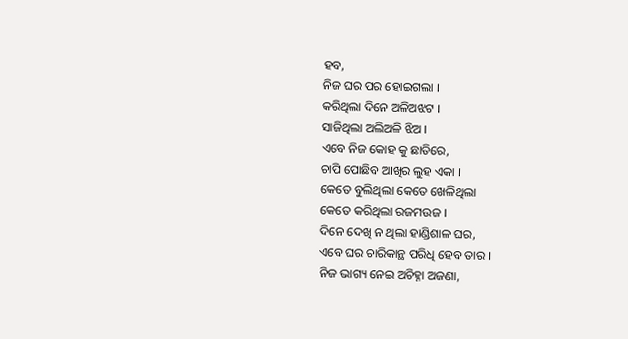ହବ,
ନିଜ ଘର ପର ହୋଇଗଲା ।
କରିଥିଲା ଦିନେ ଅଳିଅଝଟ ।
ସାଜିଥିଲା ଅଲିଅଳି ଝିଅ ।
ଏବେ ନିଜ କୋହ କୁ ଛାତିରେ,
ଚାପି ପୋଛିବ ଆଖିର ଲୁହ ଏକା ।
କେତେ ବୁଲିଥିଲା କେତେ ଖେଳିଥିଲା
କେତେ କରିଥିଲା ରଜମଉଜ ।
ଦିନେ ଦେଖି ନ ଥିଲା ହାଣ୍ଡିଶାଳ ଘର,
ଏବେ ଘର ଚାରିକାନ୍ଥ ପରିଧି ହେବ ତାର ।
ନିଜ ଭାଗ୍ୟ ନେଇ ଅଚିହ୍ନା ଅଜଣା,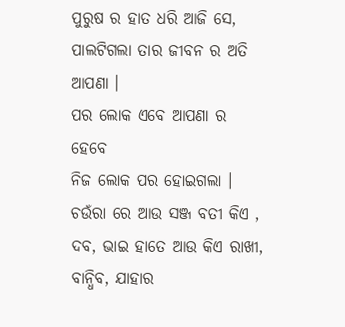ପୁରୁଷ ର ହାତ ଧରି ଆଜି ସେ,
ପାଲଟିଗଲା ତାର ଜୀବନ ର ଅତି ଆପଣା ।
ପର ଲୋକ ଏବେ ଆପଣା ର ହେବେ
ନିଜ ଲୋକ ପର ହୋଇଗଲା ।
ଚଉଁରା ରେ ଆଉ ସଞ୍ଜ ବତୀ କିଏ ,
ଦବ, ଭାଇ ହାତେ ଆଉ କିଏ ରାଖୀ,
ବାନ୍ଧିବ, ଯାହାର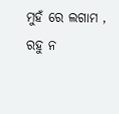ମୁହଁ ରେ ଲଗାମ ,
ରହୁ ନ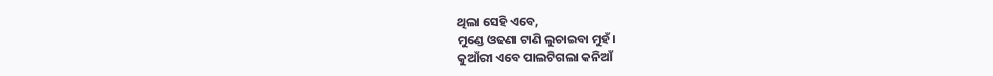ଥିଲା ସେହି ଏବେ,
ମୁଣ୍ଡେ ଓଢଣା ଟାଣି ଲୁଚାଇବା ମୁହଁ।
କୁଆଁରୀ ଏବେ ପାଲଟିଗଲା କନିଆଁ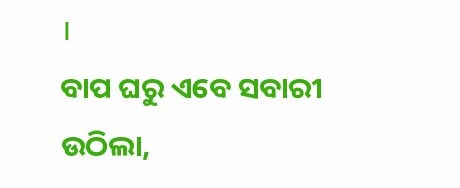।
ବାପ ଘରୁ ଏବେ ସବାରୀ ଉଠିଲା,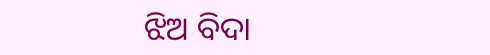ଝିଅ ବିଦା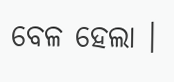ବେଳ ହେଲା ।